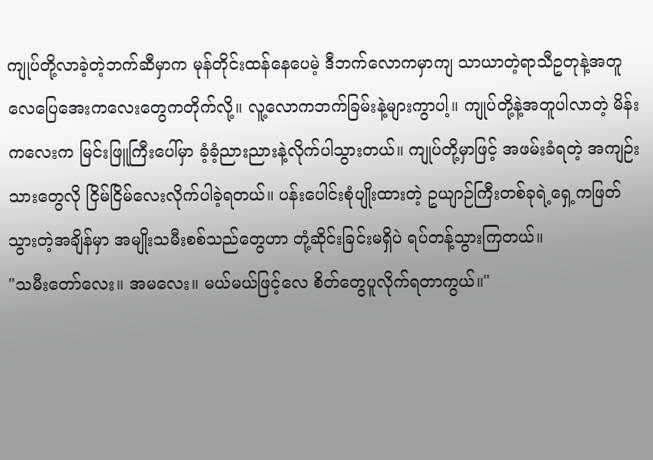ကျုပ်တို့လာခဲ့တဲ့ဘက်ဆီမှာက မုန်တိုင်းထန်နေပေမဲ့ ဒီဘက်လောကမှာကျ သာယာတဲ့ရာသီဥတုနဲ့အတူ လေပြေအေးကလေးတွေကတိုက်လို့။ လူ့လောကဘက်ခြမ်းနဲ့များကွာပါ့။ ကျုပ်တို့နဲ့အတူပါလာတဲ့ မိန်းကလေးက မြင်းဖြူကြီးပေါ်မှာ ခံ့ခံ့ညားညားနဲ့လိုက်ပါသွားတယ်။ ကျုပ်တို့မှာဖြင့် အဖမ်းခံရတဲ့ အကျဉ်းသားတွေလို ငြိမ်ငြိမ်လေးလိုက်ပါခဲ့ရတယ်။ ပန်းပေါင်းစုံပျိုးထားတဲ့ ဥယျာဉ်ကြီးတစ်ခုရဲ့ရှေ့ကဖြတ်သွားတဲ့အချိန်မှာ အမျိုးသမီးစစ်သည်တွေဟာ တုံ့ဆိုင်းခြင်းမရှိပဲ ရပ်တန့်သွားကြတယ်။
"သမီးတော်လေး။ အမလေး။ မယ်မယ်ဖြင့်လေ စိတ်တွေပူလိုက်ရတာကွယ်။"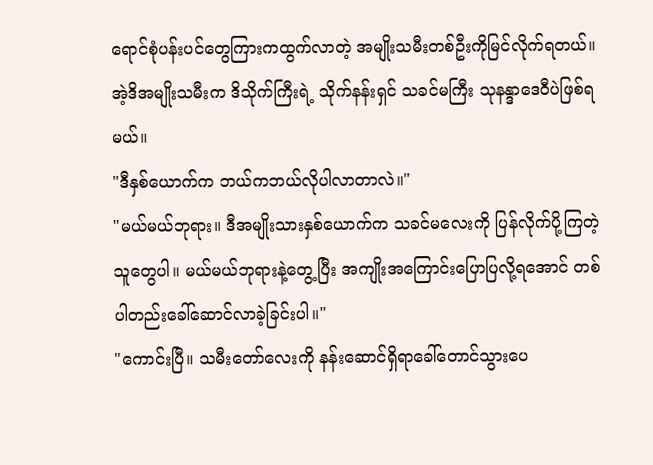ရောင်စုံပန်းပင်တွေကြားကထွက်လာတဲ့ အမျိုးသမီးတစ်ဦးကိုမြင်လိုက်ရတယ်။ အဲ့ဒိအမျိုးသမီးက ဒိသိုက်ကြီးရဲ့ သိုက်နန်းရှင် သခင်မကြီး သုနန္ဒာဒေဝီပဲဖြစ်ရမယ်။
"ဒီနှစ်ယောက်က ဘယ်ကဘယ်လိုပါလာတာလဲ။"
"မယ်မယ်ဘုရား။ ဒီအမျိုးသားနှစ်ယောက်က သခင်မလေးကို ပြန်လိုက်ပို့ကြတဲ့သူတွေပါ။ မယ်မယ်ဘုရားနဲ့တွေ့ပြီး အကျိုးအကြောင်းပြောပြလို့ရအောင် တစ်ပါတည်းခေါ်ဆောင်လာခဲ့ခြင်းပါ။"
"ကောင်းပြီ။ သမီးတော်လေးကို နန်းဆောင်ရှိရာခေါ်တောင်သွားပေ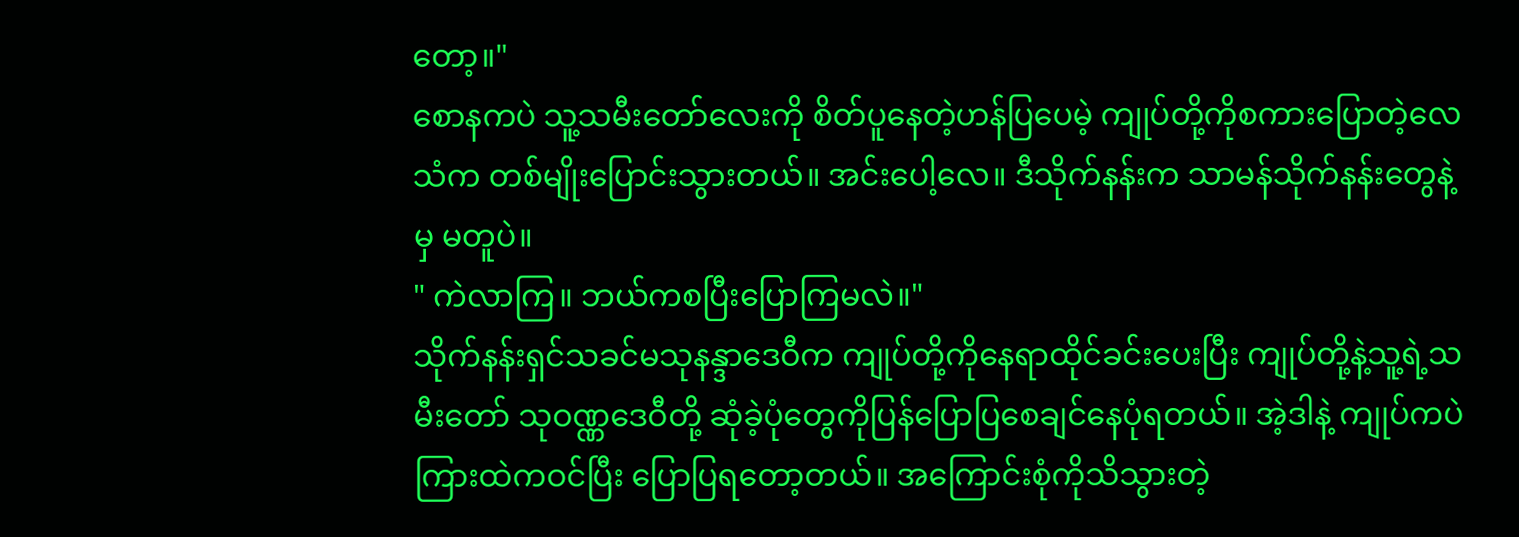တော့။"
စောနကပဲ သူ့သမီးတော်လေးကို စိတ်ပူနေတဲ့ဟန်ပြပေမဲ့ ကျုပ်တို့ကိုစကားပြောတဲ့လေသံက တစ်မျိုးပြောင်းသွားတယ်။ အင်းပေါ့လေ။ ဒီသိုက်နန်းက သာမန်သိုက်နန်းတွေနဲ့မှ မတူပဲ။
" ကဲလာကြ။ ဘယ်ကစပြီးပြောကြမလဲ။"
သိုက်နန်းရှင်သခင်မသုနန္ဒာဒေဝီက ကျုပ်တို့ကိုနေရာထိုင်ခင်းပေးပြီး ကျုပ်တို့နဲ့သူ့ရဲ့သမီးတော် သုဝဏ္ဏဒေဝီတို့ ဆုံခဲ့ပုံတွေကိုပြန်ပြောပြစေချင်နေပုံရတယ်။ အဲ့ဒါနဲ့ ကျုပ်ကပဲကြားထဲကဝင်ပြီး ပြောပြရတော့တယ်။ အကြောင်းစုံကိုသိသွားတဲ့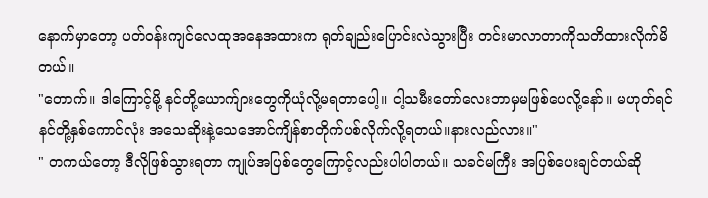နောက်မှာတော့ ပတ်ဝန်းကျင်လေထုအနေအထားက ရုတ်ချည်းပြောင်းလဲသွားပြီး တင်းမာလာတာကိုသတိထားလိုက်မိတယ်။
"တောက်။ ဒါကြောင့်မို့ နင်တို့ယောက်ျားတွေကိုယုံလို့မရတာပေါ့။ ငါ့သမီးတော်လေးဘာမှမဖြစ်ပေလို့နော်။ မဟုတ်ရင် နင်တို့နှစ်ကောင်လုံး အသေဆိုးနဲ့သေအောင်ကျိန်စာတိုက်ပစ်လိုက်လို့ရတယ်။နားလည်လား။"
" တကယ်တော့ ဒီလိုဖြစ်သွားရတာ ကျုပ်အပြစ်တွေကြောင့်လည်းပါပါတယ်။ သခင်မကြီး အပြစ်ပေးချင်တယ်ဆို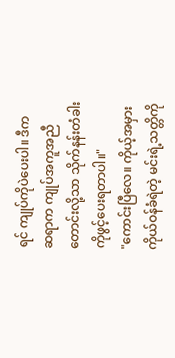ရင် ကျုပ်ကိုပဲပေးပါ။ ဒီက ဆရာက ကျုပ်အကူအညီတောင်းလို့သာ သိုက်နန်းတံခါးကိုဖွင့်ပေးရတာပါ။"
"ကောင်းပြီလေ။ ကိုယ့်အမှားကိုယ်ဝန်ခံရဲတဲ့ မင်းရဲ့သတ္တိကို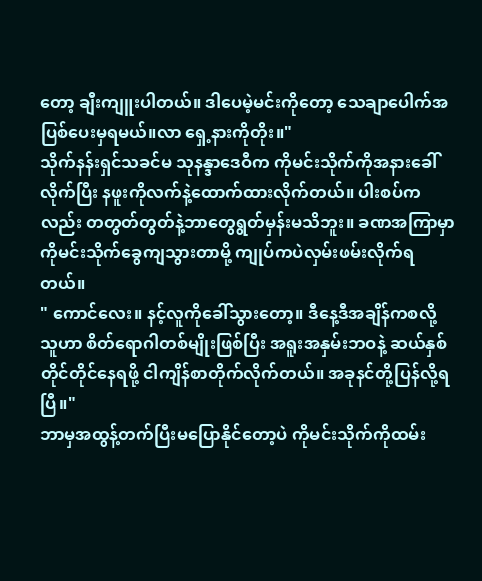တော့ ချီးကျူးပါတယ်။ ဒါပေမဲ့မင်းကိုတော့ သေချာပေါက်အပြစ်ပေးမှရမယ်။လာ ရှေ့နားကိုတိုး။"
သိုက်နန်းရှင်သခင်မ သုနန္ဒာဒေဝီက ကိုမင်းသိုက်ကိုအနားခေါ်လိုက်ပြီး နဖူးကိုလက်နဲ့ထောက်ထားလိုက်တယ်။ ပါးစပ်ကလည်း တတွတ်တွတ်နဲ့ဘာတွေရွတ်မှန်းမသိဘူး။ ခဏအကြာမှာ ကိုမင်းသိုက်ခွေကျသွားတာမို့ ကျုပ်ကပဲလှမ်းဖမ်းလိုက်ရတယ်။
" ကောင်လေး။ နင့်လူကိုခေါ်သွားတော့။ ဒီနေ့ဒီအချိန်ကစလို့ သူဟာ စိတ်ရောဂါတစ်မျိုးဖြစ်ပြီး အရူးအနှမ်းဘဝနဲ့ ဆယ်နှစ်တိုင်တိုင်နေရဖို့ ငါကျိန်စာတိုက်လိုက်တယ်။ အခုနင်တို့ပြန်လို့ရပြီ။"
ဘာမှအထွန့်တက်ပြီးမပြောနိုင်တော့ပဲ ကိုမင်းသိုက်ကိုထမ်း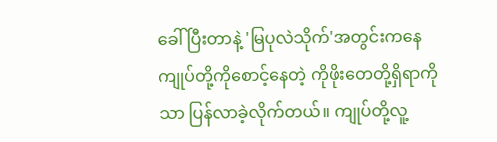ခေါ်ပြီးတာနဲ့ 'မြပုလဲသိုက်'အတွင်းကနေ ကျုပ်တို့ကိုစောင့်နေတဲ့ ကိုဖိုးတေတို့ရှိရာကိုသာ ပြန်လာခဲ့လိုက်တယ်။ ကျုပ်တို့လူ့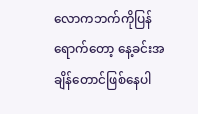လောကဘက်ကိုပြန်ရောက်တော့ နေ့ခင်းအချိန်တောင်ဖြစ်နေပါ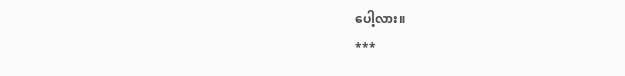ပေါ့လား။
***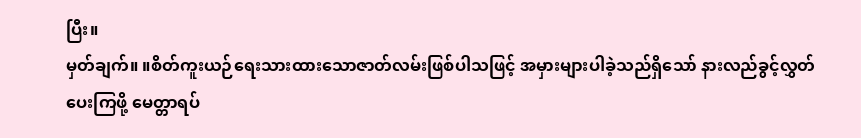ပြီး။
မှတ်ချက်။ ။စိတ်ကူးယဉ်ရေးသားထားသောဇာတ်လမ်းဖြစ်ပါသဖြင့် အမှားများပါခဲ့သည်ရှိသော် နားလည်ခွင့်လွှတ်ပေးကြဖို့ မေတ္တာရပ်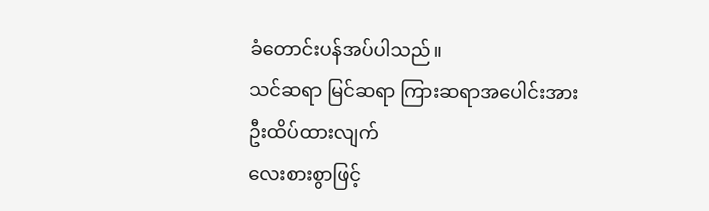ခံတောင်းပန်အပ်ပါသည်။
သင်ဆရာ မြင်ဆရာ ကြားဆရာအပေါင်းအား
ဦးထိပ်ထားလျက်
လေးစားစွာဖြင့်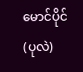မောင်ပိုင်(ပုလဲ)